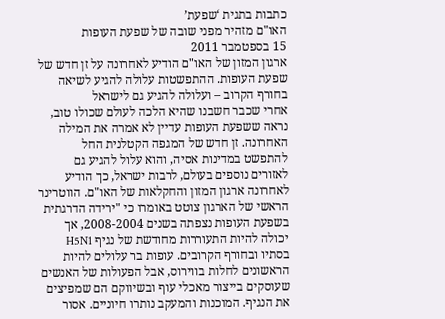כתבות בתגית ‘שפעת’
האו"ם מזהיר מפני שובה של שפעת העופות
15 בספטמבר 2011
ארגון המזון של האו"ם הודיע לאחרונה על זן חדש של שפעת העופות. ההתפשטות עלולה להגיע לשיאה בחורף הקרוב – ועלולה להגיע גם לישראל
אחרי שכבר חשבנו שהיא הלכה לעולם שכולו טוב, נראה ששפעת העופות עדיין לא אמרה את המילה האחרונה. זן חדש של המגפה הקטלנית החל להתפשט במדינות אסיה, והוא עלול להגיע גם לאזורים נוספים בעולם, לרבות ישראל, כך הודיע לאחרונה ארגון המזון והחקלאות של האו"ם. הווטרינר הראשי של הארגון צוטט באומרו כי "ירידה הדרגתית בשפעת העופות נצפתה בשנים 2008-2004, אך יכולה להיות התעוררות מחודשת של נגיף H5N1 בסתיו ובחורף הקרובים. עופות בר עלולים להיות הראשונים לחלות בווירוס, אבל הפעולות של האנשים שעוסקים בייצור מאכלי עוף ובשיווקם הם שמפיצים את הנגיף. המוכנות והמעקב נותרו חיוניים. אסור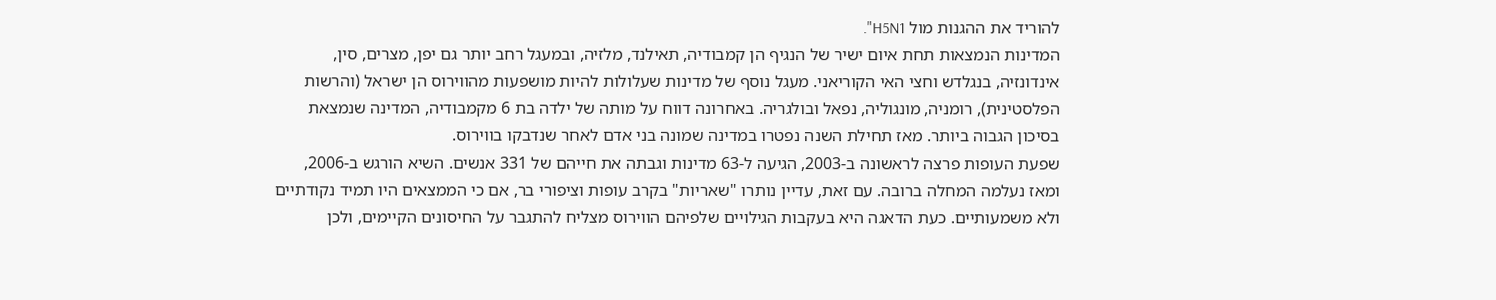להוריד את ההגנות מול H5N1".
המדינות הנמצאות תחת איום ישיר של הנגיף הן קמבודיה, תאילנד, מלזיה, ובמעגל רחב יותר גם יפן, מצרים, סין, אינדונזיה, בנגלדש וחצי האי הקוריאני. מעגל נוסף של מדינות שעלולות להיות מושפעות מהווירוס הן ישראל (והרשות הפלסטינית), רומניה, מונגוליה, נפאל ובולגריה. באחרונה דווח על מותה של ילדה בת 6 מקמבודיה, המדינה שנמצאת בסיכון הגבוה ביותר. מאז תחילת השנה נפטרו במדינה שמונה בני אדם לאחר שנדבקו בווירוס.
שפעת העופות פרצה לראשונה ב-2003, הגיעה ל-63 מדינות וגבתה את חייהם של 331 אנשים. השיא הורגש ב-2006, ומאז נעלמה המחלה ברובה. עם זאת, עדיין נותרו "שאריות" בקרב עופות וציפורי בר, אם כי הממצאים היו תמיד נקודתיים ולא משמעותיים. כעת הדאגה היא בעקבות הגילויים שלפיהם הווירוס מצליח להתגבר על החיסונים הקיימים, ולכן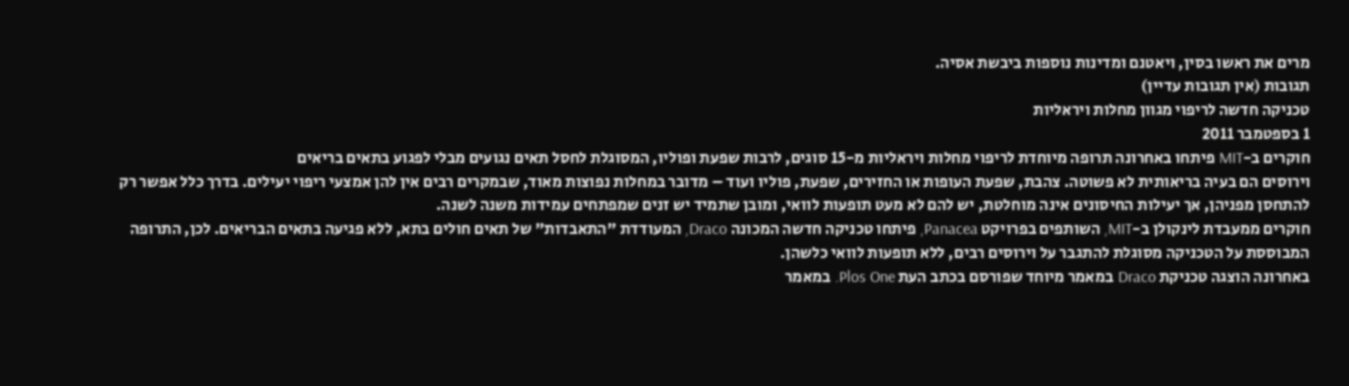מרים את ראשו בסין, ויאטנם ומדינות נוספות ביבשת אסיה.
תגובות (אין תגובות עדיין)
טכניקה חדשה לריפוי מגוון מחלות ויראליות
1 בספטמבר 2011
חוקרים ב-MIT פיתחו באחרונה תרופה מיוחדת לריפוי מחלות ויראליות מ-15 סוגים, לרבות שפעת ופוליו, המסוגלת לחסל תאים נגועים מבלי לפגוע בתאים בריאים
וירוסים הם בעיה בריאותית לא פשוטה. צהבת, שפעת העופות או החזירים, שפעת, פוליו ועוד – מדובר במחלות נפוצות מאוד, שבמקרים רבים אין להן אמצעי ריפוי יעילים. בדרך כלל אפשר רק להתחסן מפניהן, אך יעילות החיסונים אינה מוחלטת, יש להם לא מעט תופעות לוואי, ומובן שתמיד יש זנים שמפתחים עמידות משנה לשנה.
חוקרים ממעבדת לינקולן ב-MIT, השותפים בפרויקט Panacea, פיתחו טכניקה חדשה המכונה Draco, המעודדת "התאבדות" של תאים חולים בתא, ללא פגיעה בתאים הבריאים. לכן, התרופה המבוססת על הטכניקה מסוגלת להתגבר על וירוסים רבים, ללא תופעות לוואי כלשהן.
באחרונה הוצגה טכניקת Draco במאמר מיוחד שפורסם בכתב העת Plos One. במאמר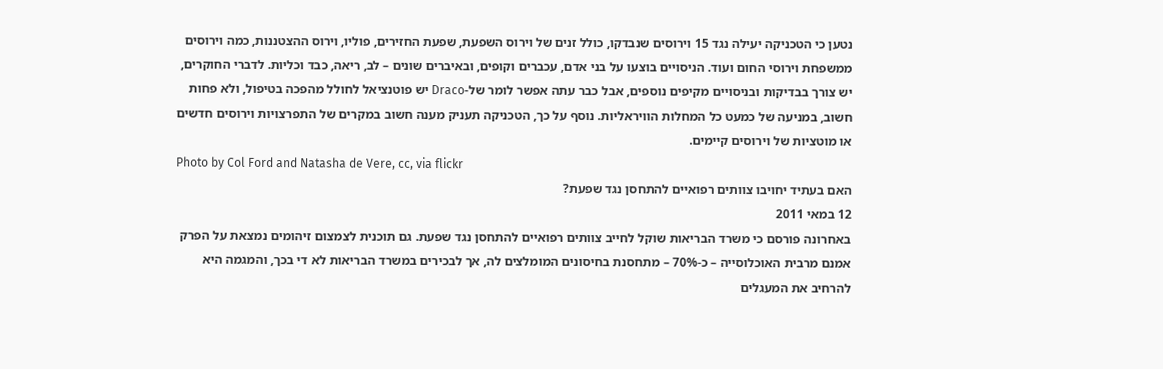נטען כי הטכניקה יעילה נגד 15 וירוסים שנבדקו, כולל זנים של וירוס השפעת, שפעת החזירים, פוליו, וירוס ההצטננות, כמה וירוסים ממשפחת וירוסי החום ועוד. הניסויים בוצעו על בני אדם, עכברים וקופים, ובאיברים שונים – לב, ריאה, כבד וכליות. לדברי החוקרים, יש צורך בבדיקות ובניסויים מקיפים נוספים, אבל כבר עתה אפשר לומר של-Draco יש פוטנציאל לחולל מהפכה בטיפול, ולא פחות חשוב, במניעה של כמעט כל המחלות הוויראליות. נוסף על כך, הטכניקה תעניק מענה חשוב במקרים של התפרצויות וירוסים חדשים או מוטציות של וירוסים קיימים.
Photo by Col Ford and Natasha de Vere, cc, via flickr
האם בעתיד יחויבו צוותים רפואיים להתחסן נגד שפעת?
12 במאי 2011
באחרונה פורסם כי משרד הבריאות שוקל לחייב צוותים רפואיים להתחסן נגד שפעת. גם תוכנית לצמצום זיהומים נמצאת על הפרק
אמנם מרבית האוכלוסייה – כ-70% – מתחסנת בחיסונים המומלצים לה, אך לבכירים במשרד הבריאות לא די בכך, והמגמה היא להרחיב את המעגלים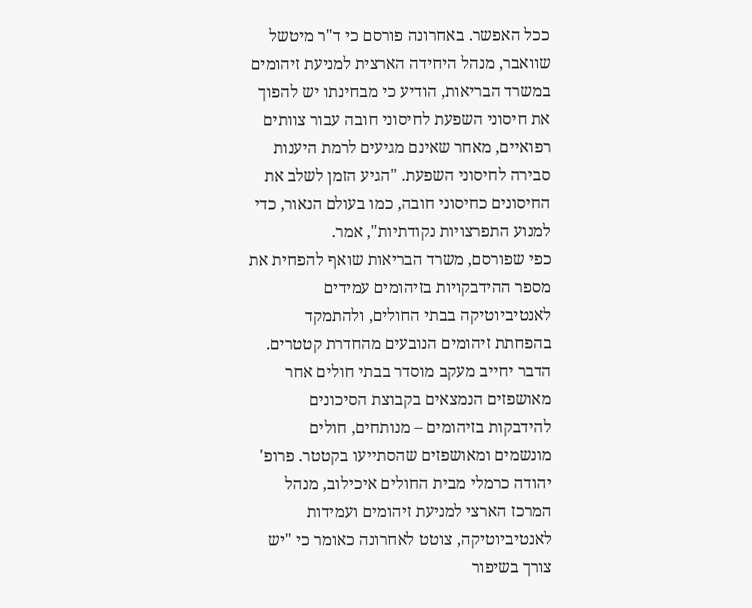ככל האפשר. באחרונה פורסם כי ד"ר מיטשל שוואבר, מנהל היחידה הארצית למניעת זיהומים במשרד הבריאות, הודיע כי מבחינתו יש להפוך את חיסוני השפעת לחיסוני חובה עבור צוותים רפואיים, מאחר שאינם מגיעים לרמת היענות סבירה לחיסוני השפעת. "הגיע הזמן לשלב את החיסונים כחיסוני חובה, כמו בעולם הנאור, כדי למנוע התפרצויות נקודתיות", אמר.
כפי שפורסם, משרד הבריאות שואף להפחית את מספר ההידבקויות בזיהומים עמידים לאנטיביוטיקה בבתי החולים, ולהתמקד בהפחתת זיהומים הנובעים מהחדרת קטטרים. הדבר יחייב מעקב מוסדר בבתי חולים אחר מאושפזים הנמצאים בקבוצת הסיכונים להידבקות בזיהומים – מנותחים, חולים מונשמים ומאושפזים שהסתייעו בקטטר. פרופ' יהודה כרמלי מבית החולים איכילוב, מנהל המרכז הארצי למניעת זיהומים ועמידות לאנטיביוטיקה, צוטט לאחרונה כאומר כי "יש צורך בשיפור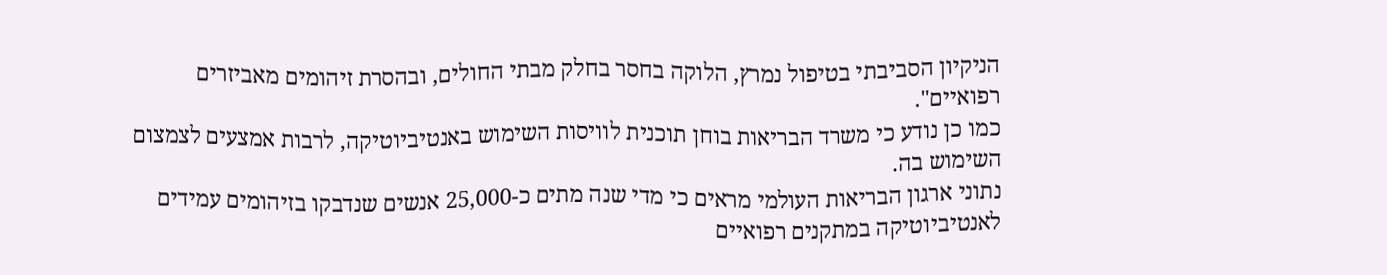הניקיון הסביבתי בטיפול נמרץ, הלוקה בחסר בחלק מבתי החולים, ובהסרת זיהומים מאביזרים רפואיים".
כמו כן נודע כי משרד הבריאות בוחן תוכנית לוויסות השימוש באנטיביוטיקה, לרבות אמצעים לצמצום השימוש בה.
נתוני ארגון הבריאות העולמי מראים כי מדי שנה מתים כ-25,000 אנשים שנדבקו בזיהומים עמידים לאנטיביוטיקה במתקנים רפואיים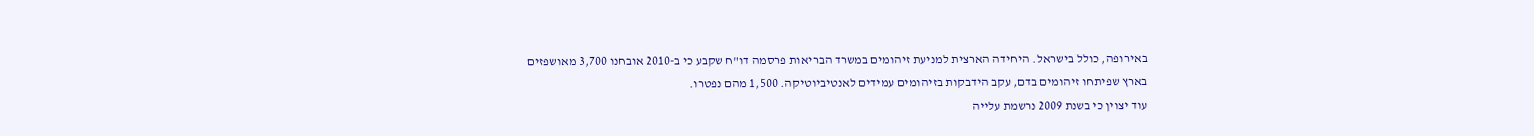באירופה, כולל בישראל. היחידה הארצית למניעת זיהומים במשרד הבריאות פרסמה דו"ח שקבע כי ב-2010 אובחנו 3,700 מאושפזים בארץ שפיתחו זיהומים בדם, עקב הידבקות בזיהומים עמידים לאנטיביוטיקה. 1,500 מהם נפטרו.
עוד יצוין כי בשנת 2009 נרשמת עלייה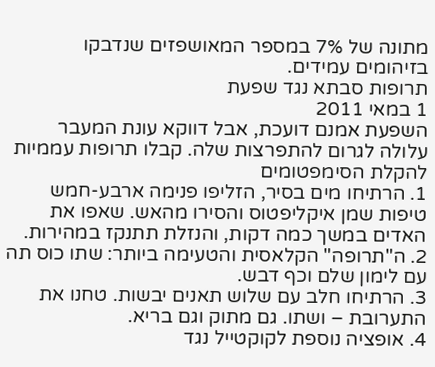מתונה של 7% במספר המאושפזים שנדבקו בזיהומים עמידים.
תרופות סבתא נגד שפעת
1 במאי 2011
השפעת אמנם דועכת, אבל דווקא עונת המעבר עלולה לגרום להתפרצות שלה. קבלו תרופות עממיות להקלת הסימפטומים
1. הרתיחו מים בסיר, הזליפו פנימה ארבע-חמש טיפות שמן איקליפטוס והסירו מהאש. שאפו את האדים במשך כמה דקות, והנזלת תתנקז במהירות.
2. ה"תרופה" הקלאסית והטעימה ביותר: שתו כוס תה עם לימון שלם וכף דבש.
3. הרתיחו חלב עם שלוש תאנים יבשות. טחנו את התערובת – ושתו. גם מתוק וגם בריא.
4. אופציה נוספת לקוקטייל נגד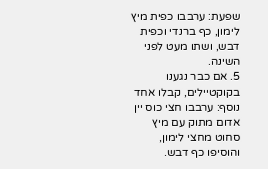שפעת: ערבבו כפית מיץ לימון, כף ברנדי וכפית דבש, ושתו מעט לפני השינה.
5. אם כבר נגענו בקוקטיילים, קבלו אחד נוסף: ערבבו חצי כוס יין אדום מתוק עם מיץ סחוט מחצי לימון, והוסיפו כף דבש.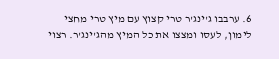6. ערבבו ג'ינג'ר טרי קצוץ עם מיץ טרי מחצי לימון, לעסו ומצצו את כל המיץ מהג'ינג'ר. רצוי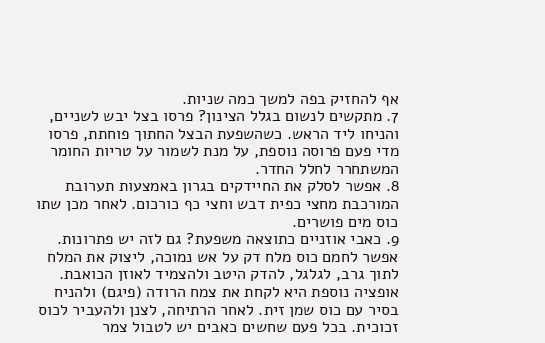אף להחזיק בפה למשך כמה שניות.
7. מתקשים לנשום בגלל הצינון? פרסו בצל יבש לשניים, והניחו ליד הראש. כשהשפעת הבצל החתוך פוחתת, פרסו מדי פעם פרוסה נוספת, על מנת לשמור על טריות החומר המשתחרר לחלל החדר.
8. אפשר לסלק את החיידקים בגרון באמצעות תערובת המורכבת מחצי כפית דבש וחצי כף כורכום. לאחר מכן שתו כוס מים פושרים.
9. כאבי אוזניים כתוצאה משפעת? גם לזה יש פתרונות. אפשר לחמם כוס מלח דק על אש נמוכה, ליצוק את המלח לתוך גרב, לגלגל, להדק היטב ולהצמיד לאוזן הכואבת. אופציה נוספת היא לקחת את צמח הרודה (פיגם) ולהניח בסיר עם כוס שמן זית. לאחר הרתיחה, לצנן ולהעביר לכוס זכוכית. בכל פעם שחשים כאבים יש לטבול צמר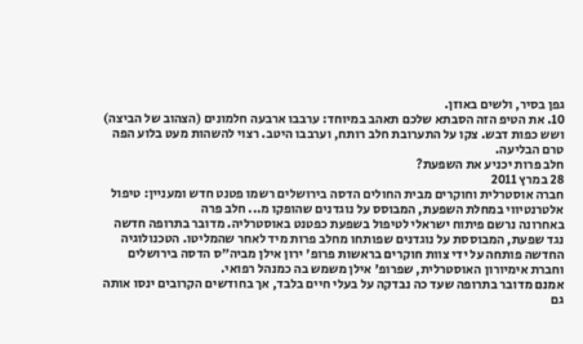גפן בסיר, ולשים באוזן.
10. את הטיפ הזה הסבתא שלכם תאהב במיוחד: ערבבו ארבעה חלמונים (הצהוב של הביצה) ושש כפות דבש. צקו על התערובת חלב רותח, וערבבו היטב. רצוי להשהות מעט בלוע הפה טרם הבליעה.
חלב פרות יכניע את השפעת?
28 במרץ 2011
חברה אוסטרלית וחוקרים מבית החולים הדסה בירושלים רשמו פטנט חדש ומעניין: טיפול אלטרנטיווי במחלת השפעת, המבוסס על נוגדנים שהופקו מ... חלב פרה
באחרונה נרשם פיתוח ישראלי לטיפול בשפעת כפטנט באוסטרליה. מדובר בתרופה חדשה נגד שפעת, המבוססת על נוגדנים שפותחו מחלב פרות מיד לאחר שהמליטו. הטכנולוגיה החדשה פותחה על ידי צוות חוקרים בראשות פרופ' ירון אילן מביה"ס הדסה בירושלים וחברת אימיורון האוסטרלית, שפרופ' אילן משמש בה כמנהל רפואי.
אמנם מדובר בתרופה שעד כה נבדקה על בעלי חיים בלבד, אך בחודשים הקרובים ינסו אותה גם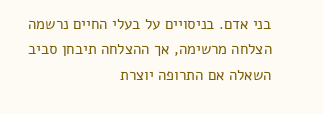בני אדם. בניסויים על בעלי החיים נרשמה הצלחה מרשימה, אך ההצלחה תיבחן סביב השאלה אם התרופה יוצרת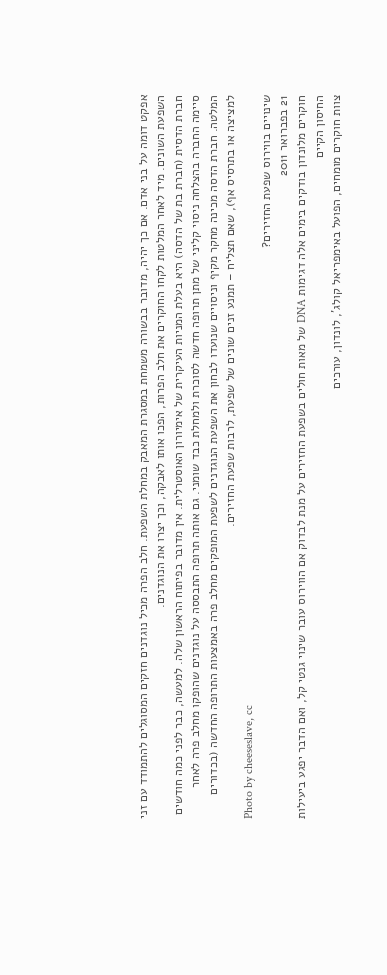אפקט דומה על בני אדם. אם כך יהיה, מדובר בבשורה משמחת במסגרת המאבק במחלת השפעת. חלב הפרה מכיל נוגדנים חזקים המסוגלים להתמודד עם זני השפעת השונים. מיד לאחר המלטות לקחו החוקרים את חלב הפרות, הפכו אותו לאבקה, וכך יצרו את הנוגדנים.
חברת הדסית (חברת בת של הדסה) היא בעלת המניות העיקרית של אימיורון האוסטרלית. אין מדובר בפיתוח הראשון שלה. למעשה, כבר לפני כמה חודשים סיימה החברה בהצלחה ניסוי קליני של מתן תרופה חדשה לסוכרת ולמחלת כבד שומני. גם אותה תרופה התבססה על נוגדנים שהופקו מחלב פרה לאחר המלטה. חברת הדסה מכינה מחקר מקיף וניסויים שנועדו לבחון את השפעת הנוגדנים לשפעת המופקים מחלב פרה באמצעות התרופה החדשה (בכדורים למציצה או בתרסיס אף), שאם תצליח – תמנע זנים שונים של שפעת, לרבות שפעת החזירים.
Photo by cheeseslave, cc
שינויים בווירוס שפעת החזירים?
21 בפברואר 2011
חוקרים מלונדון בודקים בימים אלה דגימות DNA של מאות חולים בשפעת החזירים על מנת לבדוק אם הווירוס עובר שינוי גנטי קל, ואם הדבר יפגע ביעילות החיסון הקיים
צוות חוקרים מומחים, הפועל באימפריאל קולג', לונדון, עורכים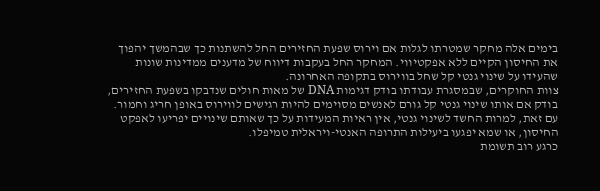בימים אלה מחקר שמטרתו לגלות אם וירוס שפעת החזירים החל להשתנות כך שבהמשך יהפוך את החיסון הקיים ללא אפקטיווי. המחקר החל בעקבות דיווח של מדענים ממדינות שונות שהעידו על שינוי גנטי קל שחל בווירוס בתקופה האחרונה.
צוות החוקרים, שבמסגרת עבודתו בודק דגימות DNA של מאות חולים שנדבקו בשפעת החזירים, בודק אם אותו שינוי גנטי קל גורם לאנשים מסוימים להיות רגישים לווירוס באופן חריג וחמור. עם זאת, למרות החשד לשינוי גנטי, אין ראיות המעידות על כך שאותם שינויים יפריעו לאפקט החיסון, או שמא יפגעו ביעילות התרופה האנטי-ויראלית טמיפלו.
כרגע רוב תשומת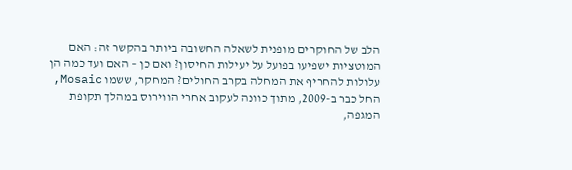הלב של החוקרים מופנית לשאלה החשובה ביותר בהקשר זה: האם המוטציות ישפיעו בפועל על יעילות החיסון? ואם כן – האם ועד כמה הן עלולות להחריף את המחלה בקרב החולים? המחקר, ששמו Mosaic, החל כבר ב-2009, מתוך כוונה לעקוב אחרי הווירוס במהלך תקופת המגפה,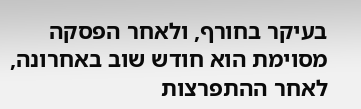בעיקר בחורף, ולאחר הפסקה מסוימת הוא חודש שוב באחרונה, לאחר ההתפרצות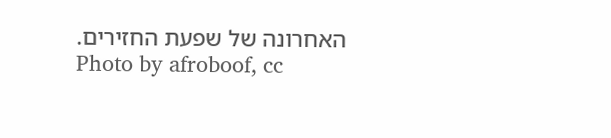האחרונה של שפעת החזירים.
Photo by afroboof, cc